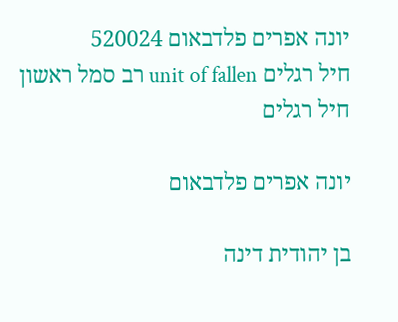יונה אפרים פלדבאום 520024
חיל רגלים unit of fallen רב סמל ראשון
חיל רגלים

יונה אפרים פלדבאום

בן יהודית דינה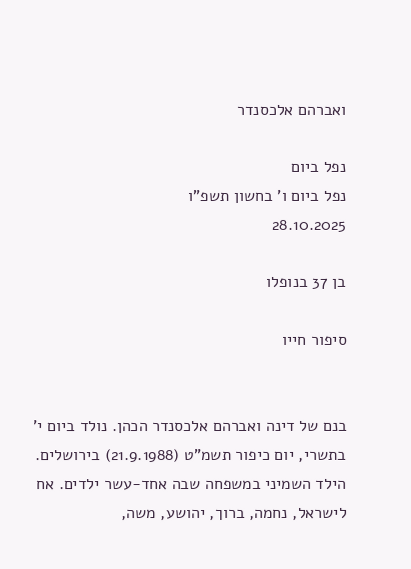ואברהם אלכסנדר

נפל ביום
נפל ביום ו' בחשון תשפ"ו
28.10.2025

בן 37 בנופלו

סיפור חייו


בנם של דינה ואברהם אלכסנדר הכהן. נולד ביום י' בתשרי, יום כיפור תשמ"ט (21.9.1988) בירושלים. הילד השמיני במשפחה שבה אחד-עשר ילדים. אח לישראל, נחמה, ברוך, יהושע, משה,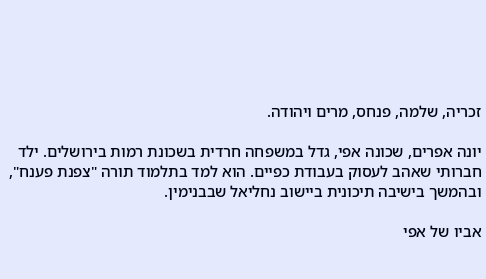זכריה, שלמה, פנחס, מרים ויהודה.

יונה אפרים, שכונה אפי, גדל במשפחה חרדית בשכונת רמות בירושלים. ילד חברותי שאהב לעסוק בעבודת כפיים. הוא למד בתלמוד תורה "צפנת פענח", ובהמשך בישיבה תיכונית ביישוב נחליאל שבבנימין.

אביו של אפי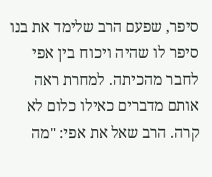סיפר, שפעם הרב שלימד את בנו סיפר לו שהיה ויכוח בין אפי לחבר מהכיתה. למחרת ראה אותם מדברים כאילו כלום לא קרה. הרב שאל את אפי: "מה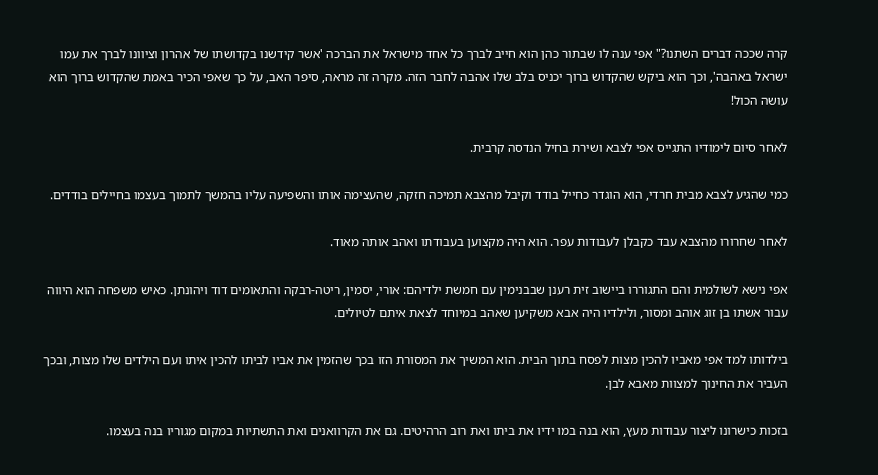קרה שככה דברים השתנו?" אפי ענה לו שבתור כהן הוא חייב לברך כל אחד מישראל את הברכה 'אשר קידשנו בקדושתו של אהרון וציוונו לברך את עמו ישראל באהבה', וכך הוא ביקש שהקדוש ברוך יכניס בלב שלו אהבה לחבר הזה. מקרה זה מראה, סיפר האב, על כך שאפי הכיר באמת שהקדוש ברוך הוא עושה הכול!

לאחר סיום לימודיו התגייס אפי לצבא ושירת בחיל הנדסה קרבית.

כמי שהגיע לצבא מבית חרדי, הוא הוגדר כחייל בודד וקיבל מהצבא תמיכה חזקה, שהעצימה אותו והשפיעה עליו בהמשך לתמוך בעצמו בחיילים בודדים.

לאחר שחרורו מהצבא עבד כקבלן לעבודות עפר. הוא היה מקצוען בעבודתו ואהב אותה מאוד.

אפי נישא לשולמית והם התגוררו ביישוב זית רענן שבבנימין עם חמשת ילדיהם: אורי, יסמין, ריטה-רבקה והתאומים דוד ויהונתן. כאיש משפחה הוא היווה עבור אשתו בן זוג אוהב ומסור, ולילדיו היה אבא משקיען שאהב במיוחד לצאת איתם לטיולים.

בילדותו למד אפי מאביו להכין מצות לפסח בתוך הבית. הוא המשיך את המסורת הזו בכך שהזמין את אביו לביתו להכין איתו ועם הילדים שלו מצות, ובכך העביר את החינוך למצוות מאבא לבן.

בזכות כישרונו ליצור עבודות מעץ, הוא בנה במו ידיו את ביתו ואת רוב הרהיטים. גם את הקרוואנים ואת התשתיות במקום מגוריו בנה בעצמו.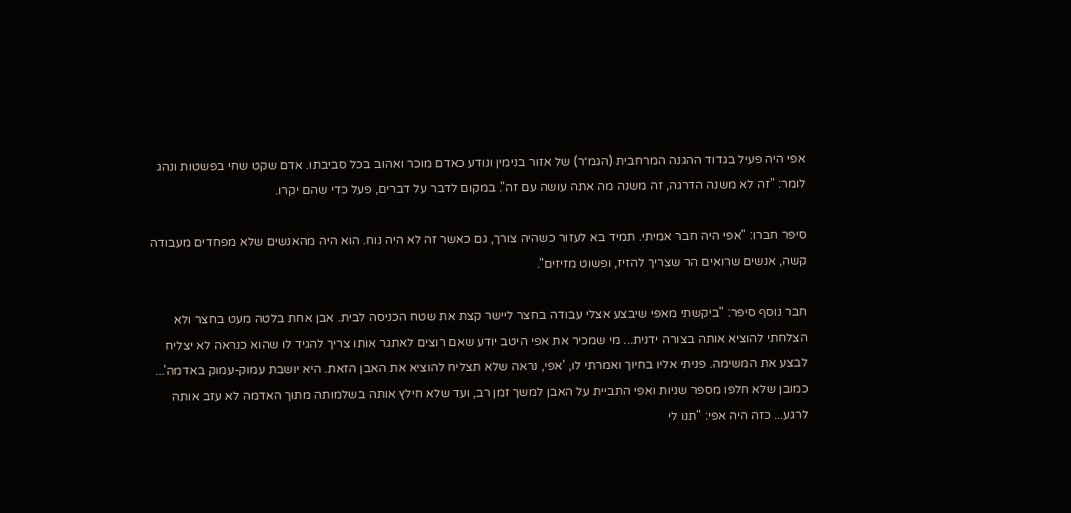אפי היה פעיל בגדוד ההגנה המרחבית (הגמ״ר) של אזור בנימין ונודע כאדם מוכר ואהוב בכל סביבתו. אדם שקט שחי בפשטות ונהג לומר: "זה לא משנה הדרגה, זה משנה מה אתה עושה עם זה". במקום לדבר על דברים, פעל כדי שהם יקרו.

סיפר חברו: "אפי היה חבר אמיתי. תמיד בא לעזור כשהיה צורך, גם כאשר זה לא היה נוח. הוא היה מהאנשים שלא מפחדים מעבודה קשה, אנשים שרואים הר שצריך להזיז, ופשוט מזיזים".

חבר נוסף סיפר: "ביקשתי מאפי שיבצע אצלי עבודה בחצר ליישר קצת את שטח הכניסה לבית. אבן אחת בלטה מעט בחצר ולא הצלחתי להוציא אותה בצורה ידנית... מי שמכיר את אפי היטב יודע שאם רוצים לאתגר אותו צריך להגיד לו שהוא כנראה לא יצליח לבצע את המשימה. פניתי אליו בחיוך ואמרתי לו, 'אפי, נראה שלא תצליח להוציא את האבן הזאת. היא יושבת עמוק-עמוק באדמה'... כמובן שלא חלפו מספר שניות ואפי התביית על האבן למשך זמן רב, ועד שלא חילץ אותה בשלמותה מתוך האדמה לא עזב אותה לרגע... כזה היה אפי: "תנו לי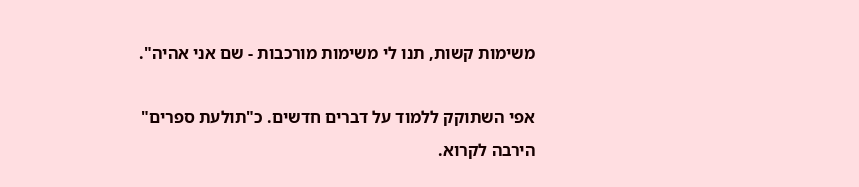משימות קשות, תנו לי משימות מורכבות - שם אני אהיה".

אפי השתוקק ללמוד על דברים חדשים. כ"תולעת ספרים" הירבה לקרוא.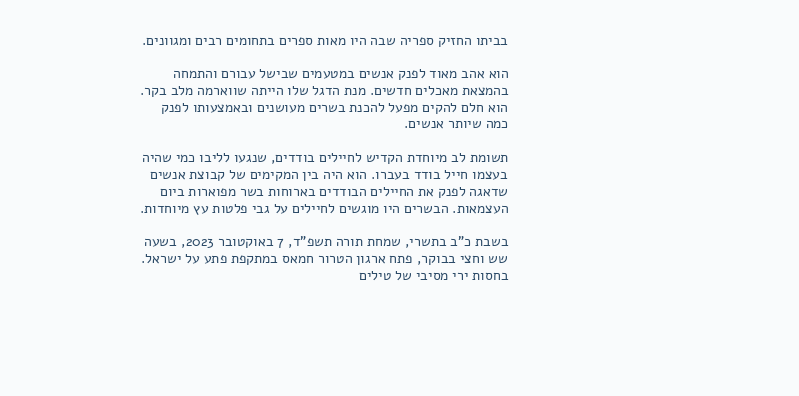בביתו החזיק ספריה שבה היו מאות ספרים בתחומים רבים ומגוונים.

הוא אהב מאוד לפנק אנשים במטעמים שבישל עבורם והתמחה בהמצאת מאכלים חדשים. מנת הדגל שלו הייתה שווארמה מלב בקר. הוא חלם להקים מפעל להכנת בשרים מעושנים ובאמצעותו לפנק כמה שיותר אנשים.

תשומת לב מיוחדת הקדיש לחיילים בודדים, שנגעו לליבו כמי שהיה בעצמו חייל בודד בעברו. הוא היה בין המקימים של קבוצת אנשים שדאגה לפנק את החיילים הבודדים בארוחות בשר מפוארות ביום העצמאות. הבשרים היו מוגשים לחיילים על גבי פלטות עץ מיוחדות.

בשבת כ"ב בתשרי, שמחת תורה תשפ"ד, 7 באוקטובר 2023, בשעה שש וחצי בבוקר, פתח ארגון הטרור חמאס במתקפת פתע על ישראל. בחסות ירי מסיבי של טילים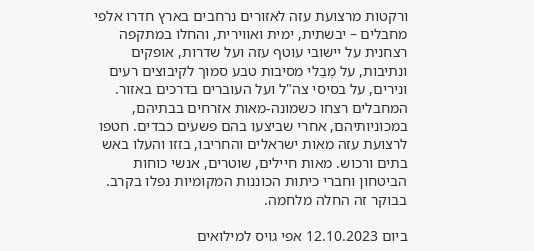ורקטות מרצועת עזה לאזורים נרחבים בארץ חדרו אלפי מחבלים – יבשתית, ימית ואווירית, והחלו במתקפה רצחנית על יישובי עוטף עזה ועל שדרות, אופקים ונתיבות, על מְבַלי מסיבות טבע סמוך לקיבוצים רעים ונירים, על בסיסי צה"ל ועל העוברים בדרכים באזור. המחבלים רצחו כשמונה-מאות אזרחים בבתיהם, במכוניותיהם, אחרי שביצעו בהם פשעים כבדים. חטפו לרצועת עזה מאות ישראלים והחריבו, בזזו והעלו באש בתים ורכוש. מאות חיילים, שוטרים, אנשי כוחות הביטחון וחברי כיתות הכוננות המקומיות נפלו בקרב. בבוקר זה החלה מלחמה.

ביום 12.10.2023 אפי גויס למילואים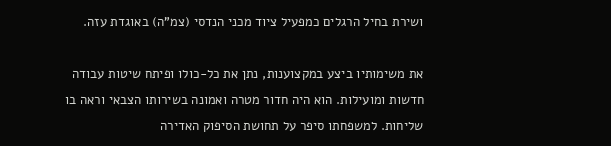ושירת בחיל הרגלים כמפעיל ציוד מכני הנדסי (צמ"ה) באוגדת עזה.

את משימותיו ביצע במקצוענות, נתן את כל-כולו ופיתח שיטות עבודה חדשות ומועילות. הוא היה חדור מטרה ואמונה בשירותו הצבאי וראה בו שליחות. למשפחתו סיפר על תחושת הסיפוק האדירה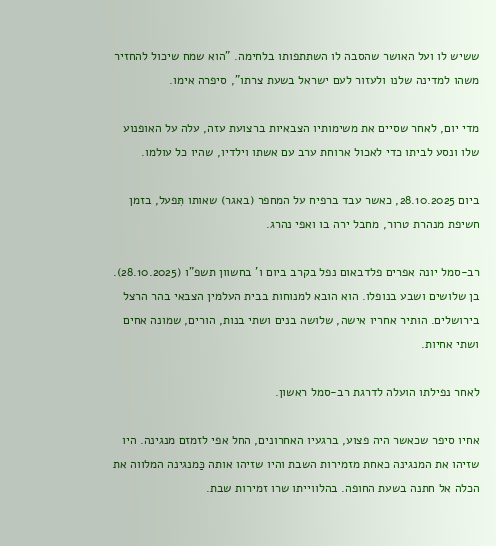ששיש לו ועל האושר שהסבה לו השתתפותו בלחימה. "הוא שמח שיכול להחזיר משהו למדינה שלנו ולעזור לעם ישראל בשעת צרתו", סיפרה אימו.

מדי יום, לאחר שסיים את משימותיו הצבאיות ברצועת עזה, עלה על האופנוע שלו ונסע לביתו כדי לאכול ארוחת ערב עם אשתו וילדיו, שהיו כל עולמו.

ביום 28.10.2025, כאשר עבד ברפיח על המחפר (באגר) שאותו תִּפעל, בזמן חשיפת מנהרת טרור, מחבל ירה בו ואפי נהרג.

רב-סמל יונה אפרים פלדבאום נפל בקרב ביום ו' בחשוון תשפ"ו (28.10.2025). בן שלושים ושבע בנופלו. הוא הובא למנוחות בבית העלמין הצבאי בהר הרצל בירושלים. הותיר אחריו אישה, שלושה בנים ושתי בנות, הורים, שמונה אחים ושתי אחיות.

לאחר נפילתו הועלה לדרגת רב-סמל ראשון.

אחיו סיפר שכאשר היה פצוע, ברגעיו האחרונים, החל אפי לזמזם מנגינה. היו שזיהו את המנגינה כאחת מזמירות השבת והיו שזיהו אותה כַּמנגינה המלווה את הכלה אל חתנה בשעת החופה. בהלווייתו שרו זמירות שבת.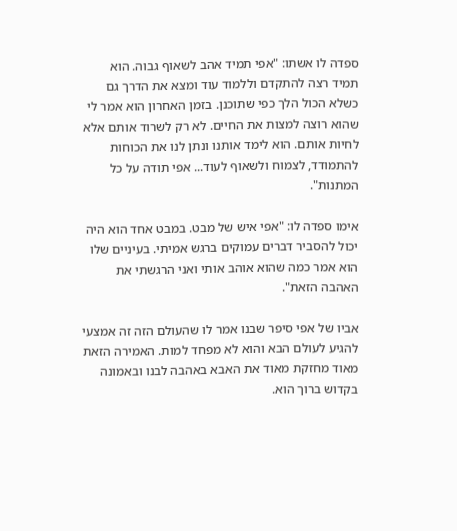ספדה לו אשתו: "אפי תמיד אהב לשאוף גבוה. הוא תמיד רצה להתקדם וללמוד עוד ומצא את הדרך גם כשלא הכול הלך כפי שתוכנן. בזמן האחרון הוא אמר לי שהוא רוצה למצות את החיים. לא רק לשרוד אותם אלא לחיות אותם. הוא לימד אותנו ונתן לנו את הכוחות להתמודד, לצמוח ולשאוף לעוד... אפי תודה על כל המתנות".

אימו ספדה לו: "אפי איש של מבט. במבט אחד הוא היה יכול להסביר דברים עמוקים ברגש אמיתי. בעיניים שלו הוא אמר כמה שהוא אוהב אותי ואני הרגשתי את האהבה הזאת".

אביו של אפי סיפר שבנו אמר לו שהעולם הזה זה אמצעי להגיע לעולם הבא והוא לא מפחד למות. האמירה הזאת מאוד מחזקת מאוד את האבא באהבה לבנו ובאמונה בקדוש ברוך הוא.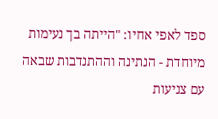ספד לאפי אחיו: "הייתה בך נעימות מיוחדת - הנתינה וההתנדבות שבאה עם צניעות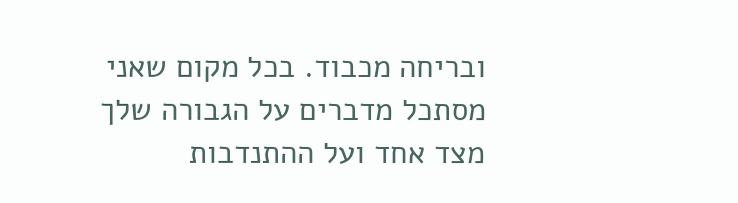ובריחה מכבוד. בכל מקום שאני מסתכל מדברים על הגבורה שלך מצד אחד ועל ההתנדבות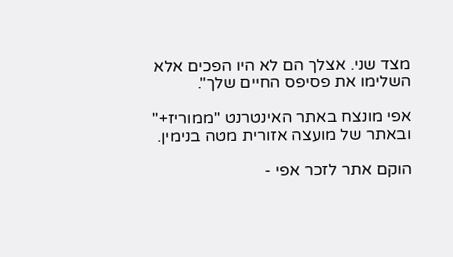מצד שני. אצלך הם לא היו הפכים אלא השלימו את פסיפס החיים שלך".

אפי מונצח באתר האינטרנט "ממוריז+" ובאתר של מועצה אזורית מטה בנימין.

הוקם אתר לזכר אפי -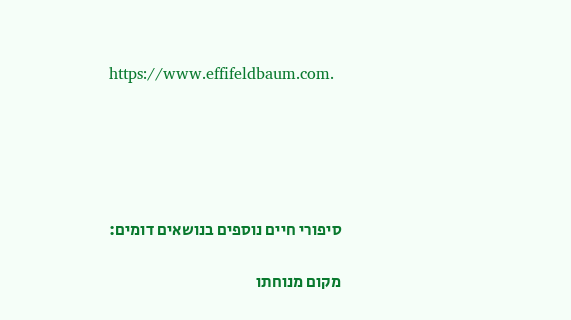https://www.effifeldbaum.com.





סיפורי חיים נוספים בנושאים דומים:

מקום מנוחתו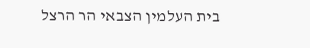בית העלמין הצבאי הר הרצל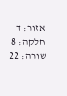אזור: ד
חלקה: 8
שורה: 22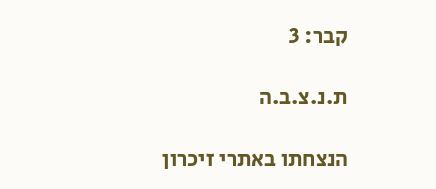קבר: 3

ת.נ.צ.ב.ה

הנצחתו באתרי זיכרון